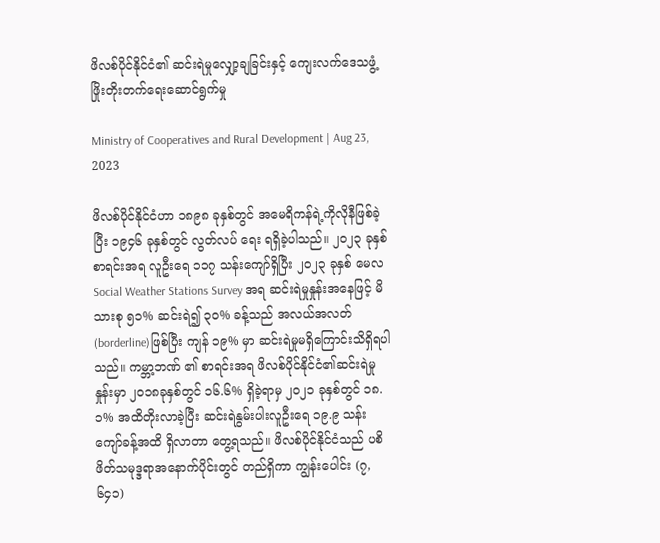ဖိလစ်ပိုင်နိုင်ငံ၏ ဆင်းရဲမှုလျှော့ချခြင်းနှင့် ကျေးလက်ဒေသဖွံ့ဖြိုးတိုးတက်ရေးဆောင်ရွက်မှု

Ministry of Cooperatives and Rural Development | Aug 23, 2023

ဖိလစ်ပိုင်နိုင်ငံဟာ ၁၈၉၈ ခုနှစ်တွင် အမေရိကန်ရဲ့ကိုလိုနီဖြစ်ခဲ့ပြီး ၁၉၄၆ ခုနှစ်တွင် လွတ်လပ် ရေး ရရှိခဲ့ပါသည်။ ၂၀၂၃ ခုနှစ် စာရင်းအရ လူဦးရေ ၁၁၇ သန်းကျော်ရှိပြီး ၂၀၂၃ ခုနှစ် မေလ Social Weather Stations Survey အရ ဆင်းရဲမှုနှုန်းအနေဖြင့် မိသားစု ၅၁% ဆင်းရဲ၍ ၃၀% ခန့်သည် အလယ်အလတ်(borderline)ဖြစ်ပြီး ကျန် ၁၉% မှာ ဆင်းရဲမှုမရှိကြောင်းသိရှိရပါသည်။ ကမ္ဘာ့ဘဏ် ၏ စာရင်းအရ ဖိလစ်ပိုင်နိုင်ငံ၏ဆင်းရဲမှုနှုန်းမှာ ၂၀၁၈ခုနှစ်တွင် ၁၆.၆% ရှိခဲ့ရာမှ ၂၀၂၁ ခုနှစ်တွင် ၁၈.၁% အထိတိုးလာခဲ့ပြီး ဆင်းရဲနွမ်းပါးလူဦးရေ ၁၉.၉ သန်းကျော်ခန့်အထိ ရှိလာတာ တွေ့ရသည်။ ဖိလစ်ပိုင်နိုင်ငံသည် ပစိဖိတ်သမုဒ္ဒရာအနောက်ပိုင်းတွင် တည်ရှိကာ ကျွန်းပေါင်း (၇,၆၄၁)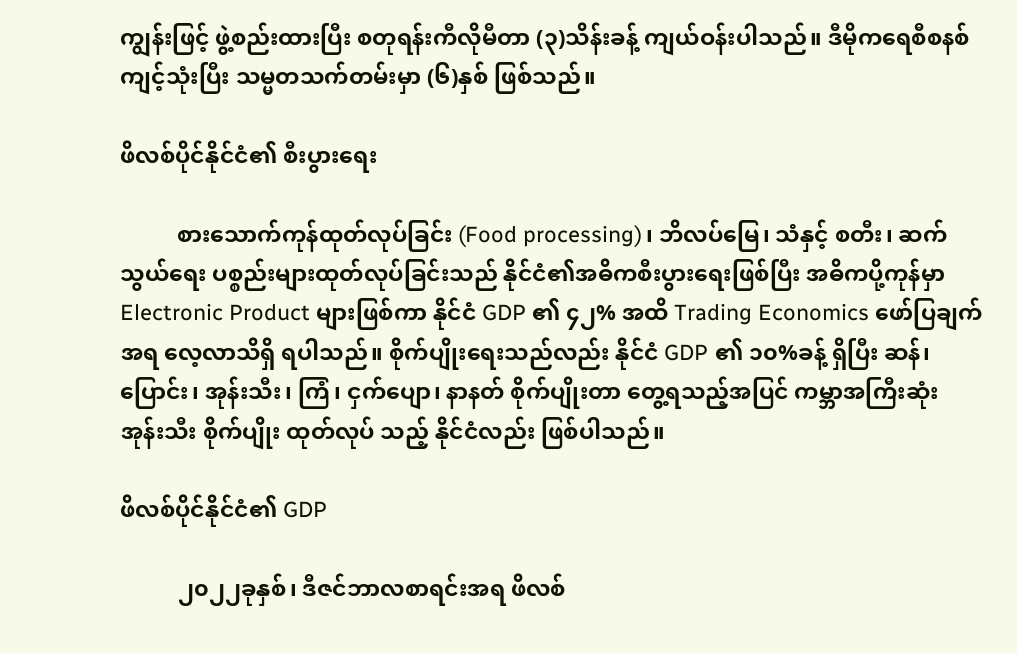ကျွန်းဖြင့် ဖွဲ့စည်းထားပြီး စတုရန်းကီလိုမီတာ (၃)သိန်းခန့် ကျယ်ဝန်းပါသည်။ ဒီမိုကရေစီစနစ် ကျင့်သုံးပြီး သမ္မတသက်တမ်းမှာ (၆)နှစ် ဖြစ်သည်။

ဖိလစ်ပိုင်နိုင်ငံ၏ စီးပွားရေး

          စားသောက်ကုန်ထုတ်လုပ်ခြင်း (Food processing)၊ ဘိလပ်မြေ၊ သံနှင့် စတီး၊ ဆက်သွယ်ရေး ပစ္စည်းများထုတ်လုပ်ခြင်းသည် နိုင်ငံ၏အဓိကစီးပွားရေးဖြစ်ပြီး အဓိကပို့ကုန်မှာ Electronic Product များဖြစ်ကာ နိုင်ငံ GDP ၏ ၄၂% အထိ Trading Economics ဖော်ပြချက်အရ လေ့လာသိရှိ ရပါသည်။ စိုက်ပျိုးရေးသည်လည်း နိုင်ငံ GDP ၏ ၁၀%ခန့် ရှိပြီး ဆန်၊ ပြောင်း၊ အုန်းသီး၊ ကြံ၊ ငှက်ပျော၊ နာနတ် စိုက်ပျိုးတာ တွေ့ရသည့်အပြင် ကမ္ဘာအကြီးဆုံး အုန်းသီး စိုက်ပျိုး ထုတ်လုပ် သည့် နိုင်ငံလည်း ဖြစ်ပါသည်။

ဖိလစ်ပိုင်နိုင်ငံ၏ GDP

          ၂၀၂၂ခုနှစ်၊ ဒီဇင်ဘာလစာရင်းအရ ဖိလစ်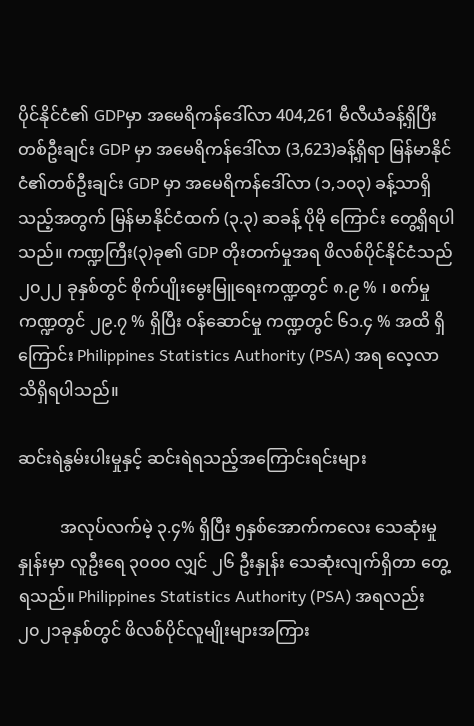ပိုင်နိုင်ငံ၏ GDPမှာ အမေရိကန်ဒေါ်လာ 404,261 မီလီယံခန့်ရှိပြီး တစ်ဦးချင်း GDP မှာ အမေရိကန်ဒေါ်လာ (3,623)ခန့်ရှိရာ မြန်မာနိုင်ငံ၏တစ်ဦးချင်း GDP မှာ အမေရိကန်ဒေါ်လာ (၁,၁၀၃) ခန့်သာရှိသည့်အတွက် မြန်မာနိုင်ငံထက် (၃.၃) ဆခန့် ပိုမို ကြောင်း တွေ့ရှိရပါသည်။ ကဏ္ဍကြီး(၃)ခု၏ GDP တိုးတက်မှုအရ ဖိလစ်ပိုင်နိုင်ငံသည် ၂၀၂၂ ခုနှစ်တွင် စိုက်ပျိုးမွေးမြူရေးကဏ္ဍတွင် ၈.၉ % ၊ စက်မှုကဏ္ဍတွင် ၂၉.၇ % ရှိပြီး ဝန်ဆောင်မှု ကဏ္ဍတွင် ၆၁.၄ % အထိ ရှိကြောင်း Philippines Statistics Authority (PSA) အရ လေ့လာ သိရှိရပါသည်။

ဆင်းရဲနွမ်းပါးမှုနှင့် ဆင်းရဲရသည့်အကြောင်းရင်းများ

          အလုပ်လက်မဲ့ ၃.၄% ရှိပြီး ၅နှစ်အောက်ကလေး သေဆုံးမှုနှုန်းမှာ လူဦးရေ ၃၀၀၀ လျှင် ၂၆ ဦးနှုန်း သေဆုံးလျက်ရှိတာ တွေ့ရသည်။ Philippines Statistics Authority (PSA) အရလည်း ၂၀၂၁ခုနှစ်တွင် ဖိလစ်ပိုင်လူမျိုးများအကြား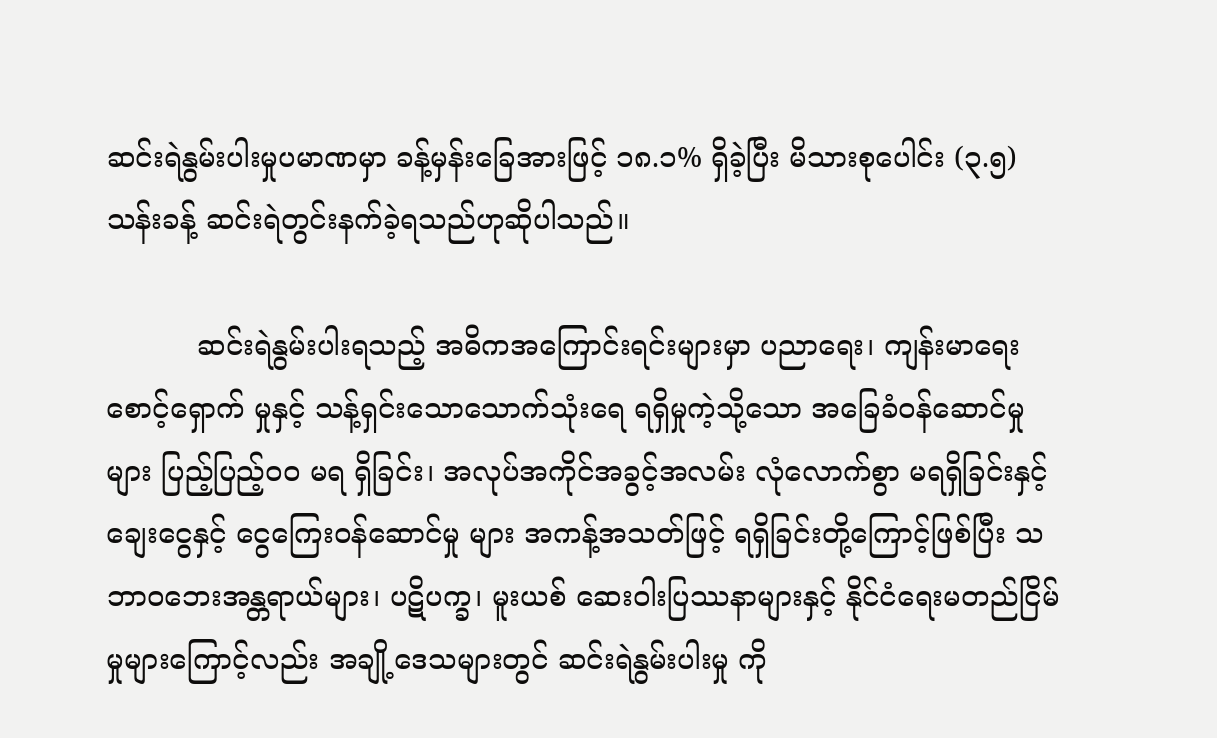ဆင်းရဲနွမ်းပါးမှုပမာဏမှာ ခန့်မှန်းခြေအားဖြင့် ၁၈.၁% ရှိခဲ့ပြီး မိသားစုပေါင်း (၃.၅)သန်းခန့် ဆင်းရဲတွင်းနက်ခဲ့ရသည်ဟုဆိုပါသည်။

          ဆင်းရဲနွမ်းပါးရသည့် အဓိကအကြောင်းရင်းများမှာ ပညာရေး၊ ကျန်းမာရေးစောင့်ရှောက် မှုနှင့် သန့်ရှင်းသောသောက်သုံးရေ ရရှိမှုကဲ့သို့သော အခြေခံဝန်ဆောင်မှုများ ပြည့်ပြည့်ဝဝ မရ ရှိခြင်း၊ အလုပ်အကိုင်အခွင့်အလမ်း လုံလောက်စွာ မရရှိခြင်းနှင့် ချေးငွေနှင့် ငွေကြေးဝန်ဆောင်မှု များ အကန့်အသတ်ဖြင့် ရရှိခြင်းတို့ကြောင့်ဖြစ်ပြီး သဘာဝဘေးအန္တရာယ်များ၊ ပဋိပက္ခ၊ မူးယစ် ဆေးဝါးပြဿနာများနှင့် နိုင်ငံရေးမတည်ငြိမ်မှုများကြောင့်လည်း အချို့ဒေသများတွင် ဆင်းရဲနွမ်းပါးမှု ကို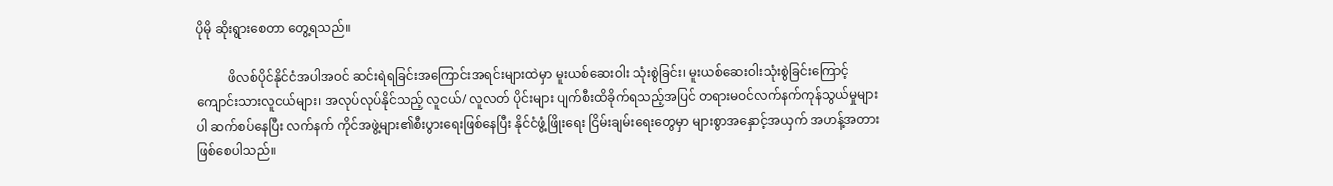ပိုမို ဆိုးရွားစေတာ တွေ့ရသည်။

          ဖိလစ်ပိုင်နိုင်ငံအပါအဝင် ဆင်းရဲရခြင်းအကြောင်းအရင်းများထဲမှာ မူးယစ်ဆေးဝါး သုံးစွဲခြင်း၊ မူးယစ်ဆေးဝါးသုံးစွဲခြင်းကြောင့် ကျောင်းသားလူငယ်များ၊ အလုပ်လုပ်နိုင်သည့် လူငယ်/ လူလတ် ပိုင်းများ ပျက်စီးထိခိုက်ရသည့်အပြင် တရားမဝင်လက်နက်ကုန်သွယ်မှုများပါ ဆက်စပ်နေပြီး လက်နက် ကိုင်အဖွဲ့များ၏စီးပွားရေးဖြစ်နေပြီး နိုင်ငံဖွံ့ဖြိုးရေး ငြိမ်းချမ်းရေးတွေမှာ များစွာအနှောင့်အယှက် အဟန့်အတားဖြစ်စေပါသည်။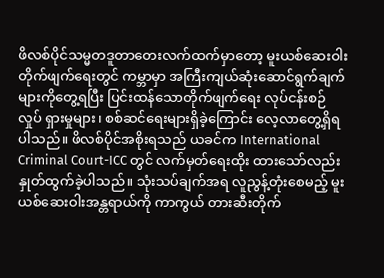ဖိလစ်ပိုင်သမ္မတဒူတာတေးလက်ထက်မှာတော့ မူးယစ်ဆေးဝါးတိုက်ဖျက်ရေးတွင် ကမ္ဘာမှာ အကြီးကျယ်ဆုံးဆောင်ရွက်ချက်များကိုတွေ့ရပြီး ပြင်းထန်သောတိုက်ဖျက်ရေး လုပ်ငန်းစဉ် လှုပ် ရှားမှုများ၊ စစ်ဆင်ရေးများရှိခဲ့ကြောင်း လေ့လာတွေ့ရှိရပါသည်။ ဖိလစ်ပိုင်အစိုးရသည် ယခင်က International Criminal Court-ICC တွင် လက်မှတ်ရေးထိုး ထားသော်လည်း နှုတ်ထွက်ခဲ့ပါသည်။ သုံးသပ်ချက်အရ လူညွန့်တုံးစေမည့် မူးယစ်ဆေးဝါးအန္တရာယ်ကို ကာကွယ် တားဆီးတိုက်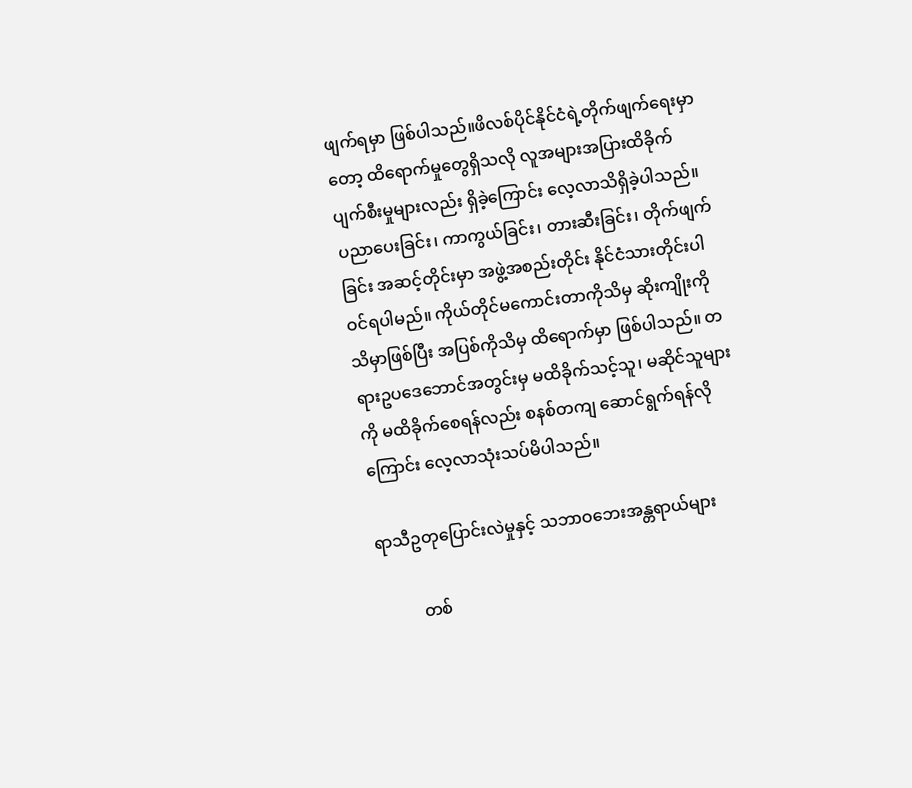ဖျက်ရမှာ ဖြစ်ပါသည်။ဖိလစ်ပိုင်နိုင်ငံရဲ့တိုက်ဖျက်ရေးမှာတော့ ထိရောက်မှုတွေရှိသလို လူအများအပြားထိခိုက် ပျက်စီးမှုများလည်း ရှိခဲ့ကြောင်း လေ့လာသိရှိခဲ့ပါသည်။ ပညာပေးခြင်း၊ ကာကွယ်ခြင်း၊ တားဆီးခြင်း၊ တိုက်ဖျက်ခြင်း အဆင့်တိုင်းမှာ အဖွဲ့အစည်းတိုင်း နိုင်ငံသားတိုင်းပါဝင်ရပါမည်။ ကိုယ်တိုင်မကောင်းတာကိုသိမှ ဆိုးကျိုးကိုသိမှာဖြစ်ပြီး အပြစ်ကိုသိမှ ထိရောက်မှာ ဖြစ်ပါသည်။ တရားဥပဒေဘောင်အတွင်းမှ မထိခိုက်သင့်သူ၊ မဆိုင်သူများကို မထိခိုက်စေရန်လည်း စနစ်တကျ ဆောင်ရွက်ရန်လို ကြောင်း လေ့လာသုံးသပ်မိပါသည်။

ရာသီဥတုပြောင်းလဲမှုနှင့် သဘာဝဘေးအန္တရာယ်များ

          တစ်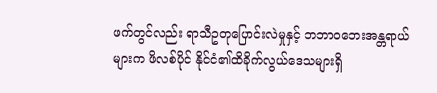ဖက်တွင်လည်း ရာသီဥတုပြောင်းလဲမှုနှင့် ဘဘာဝဘေးအန္တရာယ်များက ဖိလစ်ပိုင် နိုင်ငံ၏ထိခိုက်လွယ်ဒေသများရှိ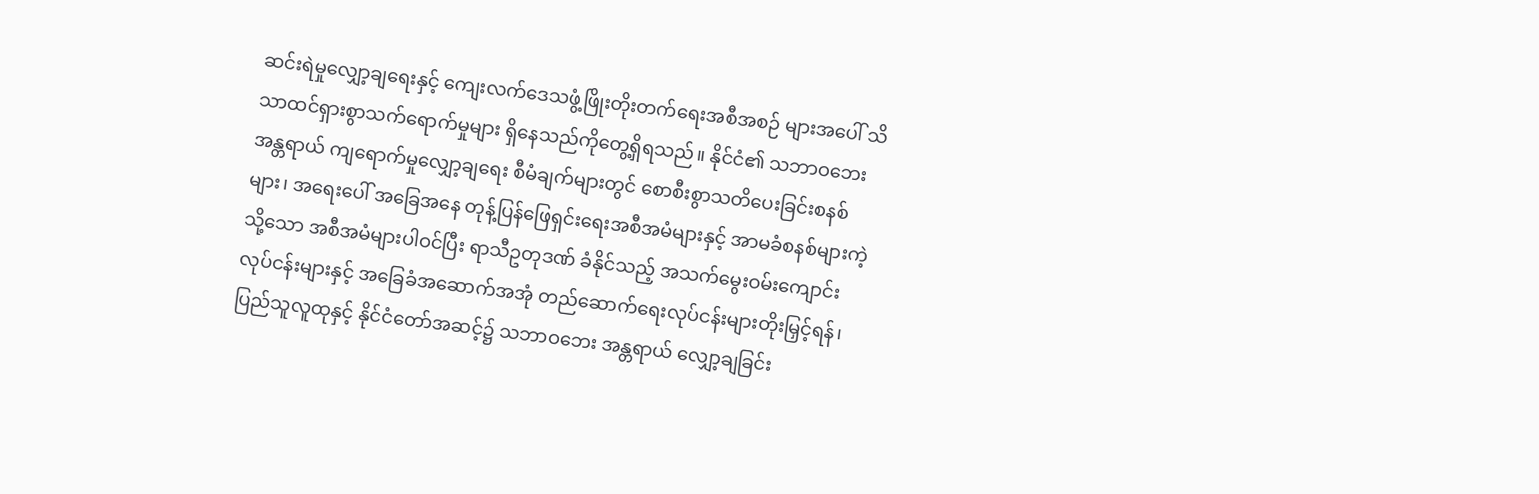ဆင်းရဲမှုလျှော့ချရေးနှင့် ကျေးလက်ဒေသဖွံ့ဖြိုးတိုးတက်ရေးအစီအစဉ် များအပေါ် သိသာထင်ရှားစွာသက်ရောက်မှုများ ရှိနေသည်ကိုတွေ့ရှိရသည်။ နိုင်ငံ၏ သဘာဝဘေး အန္တရာယ် ကျရောက်မှုလျှော့ချရေး စီမံချက်များတွင် စောစီးစွာသတိပေးခြင်းစနစ်များ၊ အရေးပေါ် အခြေအနေ တုန့်ပြန်ဖြေရှင်းရေးအစီအမံများနှင့် အာမခံစနစ်များကဲ့သို့သော အစီအမံများပါဝင်ပြီး ရာသီဥတုဒဏ် ခံနိုင်သည့် အသက်မွေးဝမ်းကျောင်းလုပ်ငန်းများနှင့် အခြေခံအဆောက်အအုံ တည်ဆောက်ရေးလုပ်ငန်းများတိုးမြှင့်ရန်၊ ပြည်သူလူထုနှင့် နိုင်ငံတော်အဆင့်၌ သဘာဝဘေး အန္တရာယ်‌ လျှော့ချခြင်း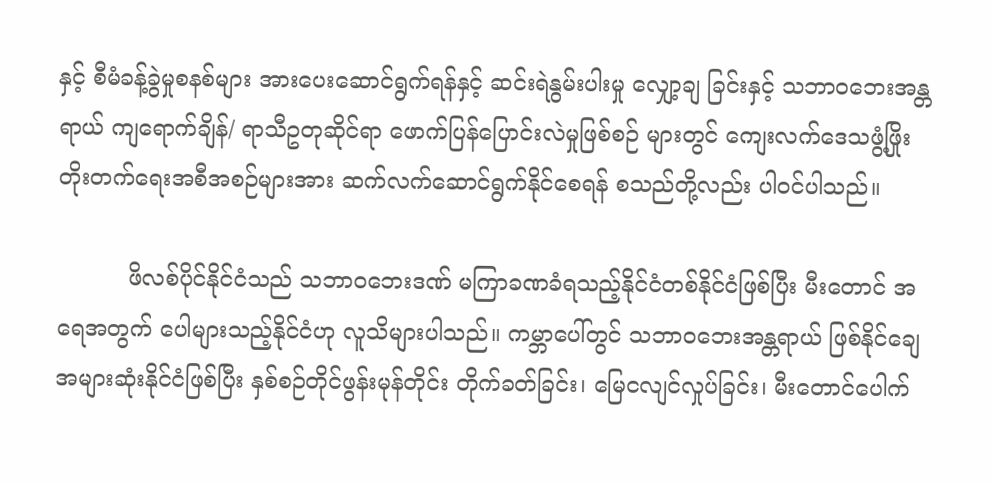နှင့် စီမံခန့်ခွဲမှုစနစ်များ အားပေးဆောင်ရွက်ရန်နှင့် ဆင်းရဲနွမ်းပါးမှု လျှော့ချ ခြင်းနှင့် သဘာဝဘေးအန္တရာယ် ကျရောက်ချိန်/ ရာသီဥတုဆိုင်ရာ ဖောက်ပြန်ပြောင်းလဲမှုဖြစ်စဉ် များတွင် ကျေးလက်ဒေသဖွံ့ဖြိုးတိုးတက်ရေးအစီအစဉ်များအား ဆက်လက်ဆောင်ရွက်နိုင်စေရန် စသည်တို့လည်း ပါဝင်ပါသည်။

          ဖိလစ်ပိုင်နိုင်ငံသည် သဘာဝဘေးဒဏ် မကြာခဏခံရသည့်နိုင်ငံတစ်နိုင်ငံဖြစ်ပြီး မီးတောင် အရေအတွက် ပေါများသည့်နိုင်ငံဟု လူသိများပါသည်။ ကမ္ဘာပေါ်တွင် သဘာဝဘေးအန္တရာယ် ဖြစ်နိုင်ချေ အများဆုံးနိုင်ငံဖြစ်ပြီး နှစ်စဉ်တိုင်ဖွန်းမုန်တိုင်း တိုက်ခတ်ခြင်း၊ မြေငလျင်လှုပ်ခြင်း၊ မီးတောင်ပေါက်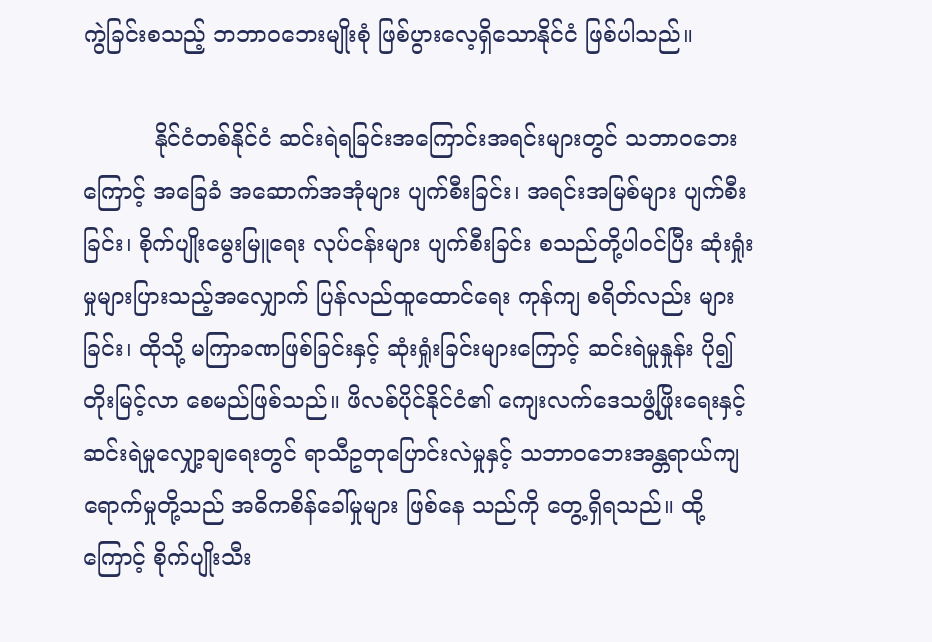ကွဲခြင်းစသည့် ဘဘာဝဘေးမျိုးစုံ ဖြစ်ပွားလေ့ရှိသောနိုင်ငံ ဖြစ်ပါသည်။

          နိုင်ငံတစ်နိုင်ငံ ဆင်းရဲရခြင်းအကြောင်းအရင်းများတွင် သဘာဝဘေးကြောင့် အခြေခံ အဆောက်အအုံများ ပျက်စီးခြင်း၊ အရင်းအမြစ်များ ပျက်စီးခြင်း၊ စိုက်ပျိုးမွေးမြူရေး လုပ်ငန်းများ ပျက်စီးခြင်း စသည်တို့ပါဝင်ပြီး ဆုံးရှုံးမှုများပြားသည့်အလျှောက် ပြန်လည်ထူထောင်ရေး ကုန်ကျ စရိတ်လည်း များခြင်း၊ ထိုသို့ မကြာခဏဖြစ်ခြင်းနှင့် ဆုံးရှုံးခြင်းများကြောင့် ဆင်းရဲမှုနှုန်း ပို၍ တိုးမြင့်လာ စေမည်ဖြစ်သည်။ ဖိလစ်ပိုင်နိုင်ငံ၏ ကျေးလက်ဒေသဖွံ့ဖြိုးရေးနှင့် ဆင်းရဲမှုလျှော့ချရေးတွင် ရာသီဥတုပြောင်းလဲမှုနှင့် သဘာဝဘေးအန္တရာယ်ကျရောက်မှုတို့သည် အဓိကစိန်ခေါ်မှုများ ဖြစ်နေ သည်ကို တွေ့ရှိရသည်။ ထို့ကြောင့် စိုက်ပျိုးသီး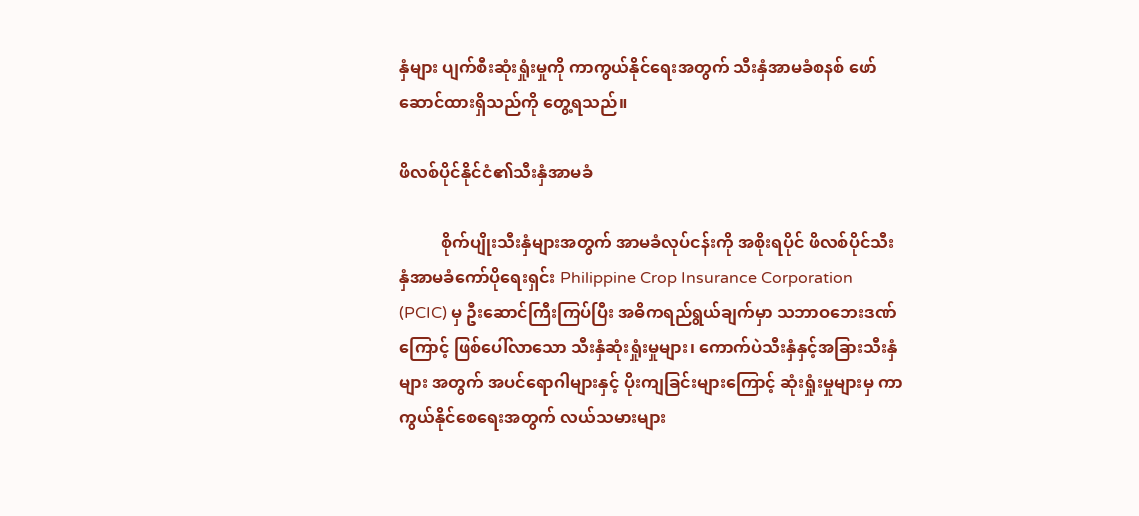နှံများ ပျက်စီးဆုံးရှုံးမှုကို ကာကွယ်နိုင်ရေးအတွက် သီးနှံအာမခံစနစ် ဖော်ဆောင်ထားရှိသည်ကို တွေ့ရသည်။

ဖိလစ်ပိုင်နိုင်ငံ၏သီးနှံအာမခံ

          စိုက်ပျိုးသီးနှံများအတွက် အာမခံလုပ်ငန်းကို အစိုးရပိုင် ဖိလစ်ပိုင်သီးနှံအာမခံကော်ပိုရေးရှင်း Philippine Crop Insurance Corporation (PCIC) မှ ဦးဆောင်ကြီးကြပ်ပြီး အဓိကရည်ရွယ်ချက်မှာ သဘာဝဘေးဒဏ်ကြောင့် ဖြစ်ပေါ်လာသော သီးနှံဆုံးရှုံးမှုများ၊ ကောက်ပဲသီးနှံနှင့်အခြားသီးနှံများ အတွက် အပင်ရောဂါများနှင့် ပိုးကျခြင်းများကြောင့် ဆုံးရှုံးမှုများမှ ကာကွယ်နိုင်စေရေးအတွက် လယ်သမားများ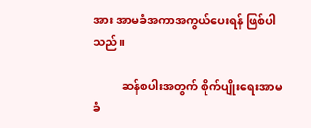အား အာမခံအကာအကွယ်ပေးရန် ဖြစ်ပါသည်။

          ဆန်စပါးအတွက် စိုက်ပျိုးရေးအာမခံ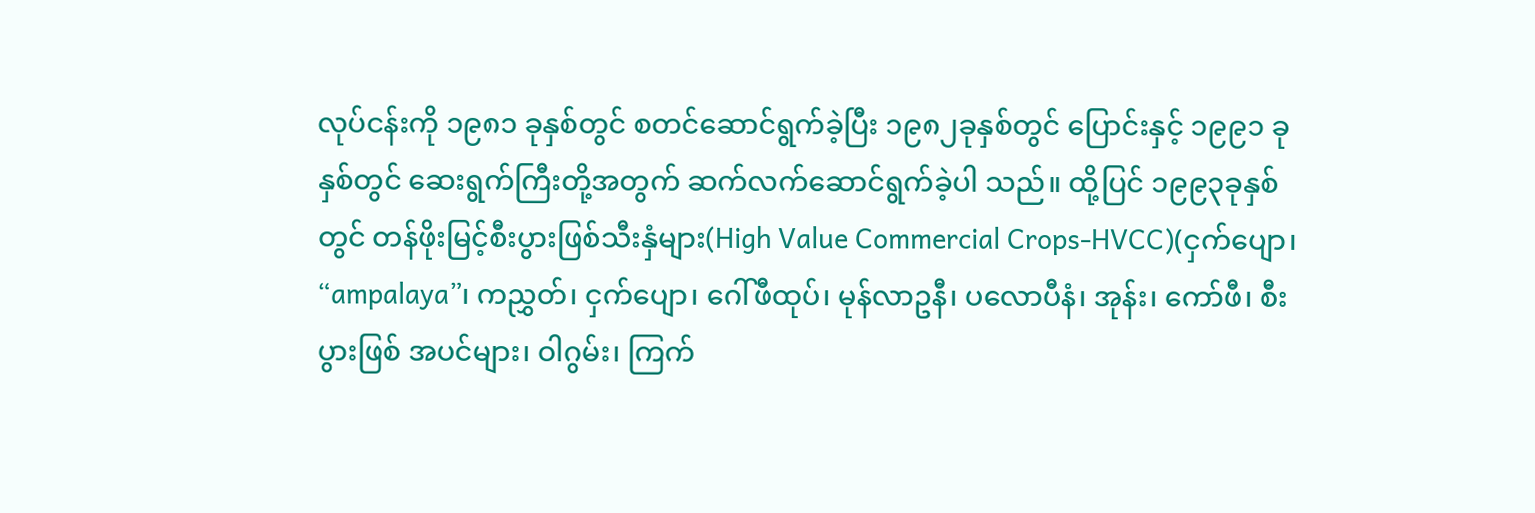လုပ်ငန်းကို ၁၉၈၁ ခုနှစ်တွင် စတင်ဆောင်ရွက်ခဲ့ပြီး ၁၉၈၂ခုနှစ်တွင် ပြောင်းနှင့် ၁၉၉၁ ခုနှစ်တွင် ဆေးရွက်ကြီးတို့အတွက် ဆက်လက်ဆောင်ရွက်ခဲ့ပါ သည်။ ထို့ပြင် ၁၉၉၃ခုနှစ်တွင် တန်ဖိုးမြင့်စီးပွားဖြစ်သီးနှံများ(High Value Commercial Crops-HVCC)(ငှက်ပျော၊ “ampalaya”၊ ကညွှတ်၊ ငှက်ပျော၊ ဂေါ်ဖီထုပ်၊ မုန်လာဥနီ၊ ပလောပီနံ၊ အုန်း၊ ကော်ဖီ၊ စီးပွားဖြစ် အပင်များ၊ ဝါဂွမ်း၊ ကြက်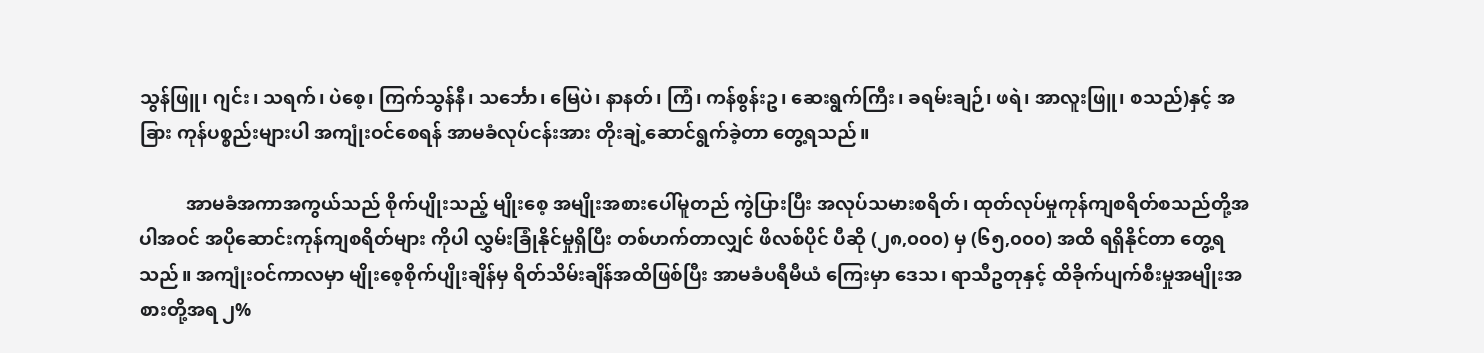သွန်ဖြူ၊ ဂျင်း၊ သရက်၊ ပဲစေ့၊ ကြက်သွန်နီ၊ သင်္ဘော၊ မြေပဲ၊ နာနတ်၊ ကြံ၊ ကန်စွန်းဥ၊ ဆေးရွက်ကြီး၊ ခရမ်းချဉ်၊ ဖရဲ၊ အာလူးဖြူ၊ စသည်)နှင့် အခြား ကုန်ပစ္စည်းများပါ အကျုံးဝင်စေရန် အာမခံလုပ်ငန်းအား တိုးချဲ့ဆောင်ရွက်ခဲ့တာ တွေ့ရသည်။

          အာမခံအကာအကွယ်သည် စိုက်ပျိုးသည့် မျိုးစေ့ အမျိုးအစားပေါ်မူတည် ကွဲပြားပြီး အလုပ်သမားစရိတ်၊ ထုတ်လုပ်မှုကုန်ကျစရိတ်စသည်တို့အပါအဝင် အပိုဆောင်းကုန်ကျစရိတ်များ ကိုပါ လွှမ်းခြုံနိုင်မှုရှိပြီး တစ်ဟက်တာလျှင် ဖိလစ်ပိုင် ပီဆို (၂၈,၀၀၀) မှ (၆၅,၀၀၀) အထိ ရရှိနိုင်တာ တွေ့ရသည်။ အကျုံးဝင်ကာလမှာ မျိုးစေ့စိုက်ပျိုးချိန်မှ ရိတ်သိမ်းချိန်အထိဖြစ်ပြီး အာမခံပရီမီယံ ကြေးမှာ ဒေသ၊ ရာသီဥတုနှင့် ထိခိုက်ပျက်စီးမှုအမျိုးအစားတို့အရ ၂%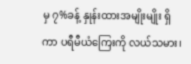မှ ၇%ခန့် နှုန်းထားအမျိုးမျိုး ရှိကာ ပရီမီယံကြေးကို လယ်သမား၊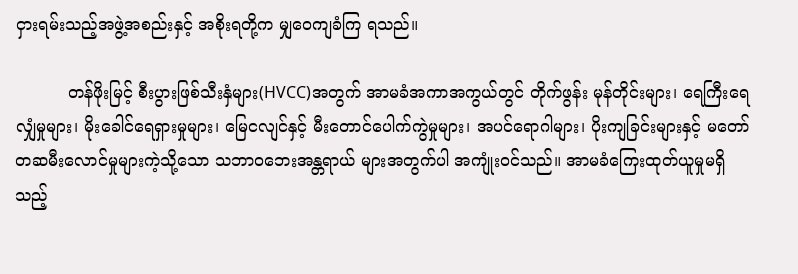ငှားရမ်းသည့်အဖွဲ့အစည်းနှင့် အစိုးရတို့က မျှဝေကျခံကြ ရသည်။

          တန်ဖိုးမြင့် စီးပွားဖြစ်သီးနှံများ(HVCC)အတွက် အာမခံအကာအကွယ်တွင် တိုက်ဖွန်း မုန်တိုင်းများ၊ ရေကြီးရေလျှံမှုများ၊ မိုးခေါင်ရေရှားမှုများ၊ မြေငလျင်နှင့် မီးတောင်ပေါက်ကွဲမှုများ၊ အပင်ရောဂါများ၊ ပိုးကျခြင်းများနှင့် မတော်တဆမီးလောင်မှုများကဲ့သို့သော သဘာဝဘေးအန္တရာယ် များအတွက်ပါ အကျုံးဝင်သည်။ အာမခံကြေးထုတ်ယူမှုမရှိသည့်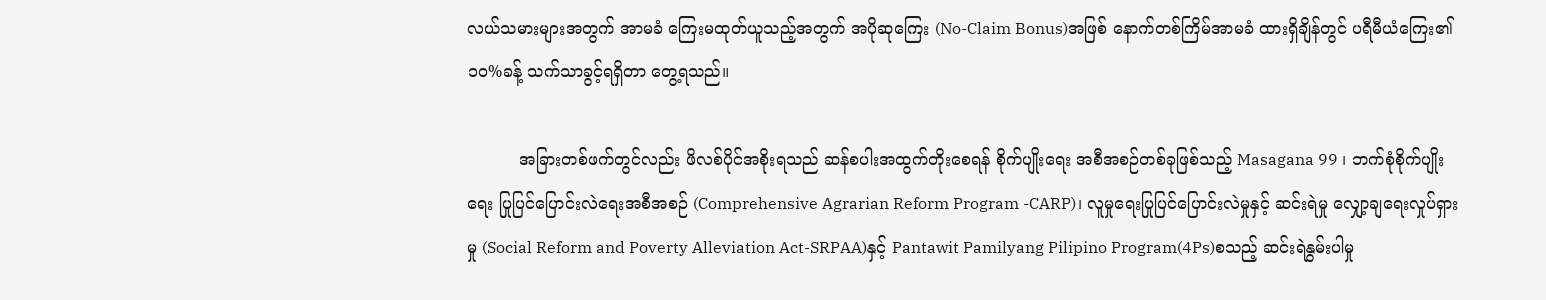လယ်သမားများအတွက် အာမခံ ကြေးမထုတ်ယူသည့်အတွက် အပိုဆုကြေး (No-Claim Bonus)အဖြစ် နောက်တစ်ကြိမ်အာမခံ ထားရှိချိန်တွင် ပရီမီယံကြေး၏ ၁၀%ခန့် သက်သာခွင့်ရရှိတာ တွေ့ရသည်။

          အခြားတစ်ဖက်တွင်လည်း ဖိလစ်ပိုင်အစိုးရသည် ဆန်စပါးအထွက်တိုးစေရန် စိုက်ပျိုးရေး အစီအစဉ်တစ်ခုဖြစ်သည့် Masagana 99 ၊ ဘက်စုံစိုက်ပျိုးရေး ပြုပြင်ပြောင်းလဲရေးအစီအစဉ် (Comprehensive Agrarian Reform Program -CARP)၊ လူမှုရေးပြုပြင်ပြောင်းလဲမှုနှင့် ဆင်းရဲမှု လျှော့ချရေးလှုပ်ရှားမှု (Social Reform and Poverty Alleviation Act-SRPAA)နှင့် Pantawit Pamilyang Pilipino Program(4Ps)စသည့် ဆင်းရဲနွမ်းပါမှု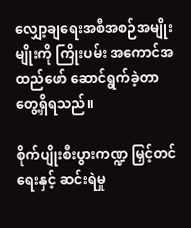လျှော့ချရေးအစီအစဉ်အမျိုးမျိုးကို ကြိုးပမ်း အကောင်အထည်ဖော် ဆောင်ရွက်ခဲ့တာ တွေ့ရှိရသည်။

စိုက်ပျိုးစီးပွားကဏ္ဍ မြှင့်တင်ရေးနှင့် ဆင်းရဲမှု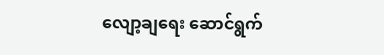လျော့ချရေး ဆောင်ရွက်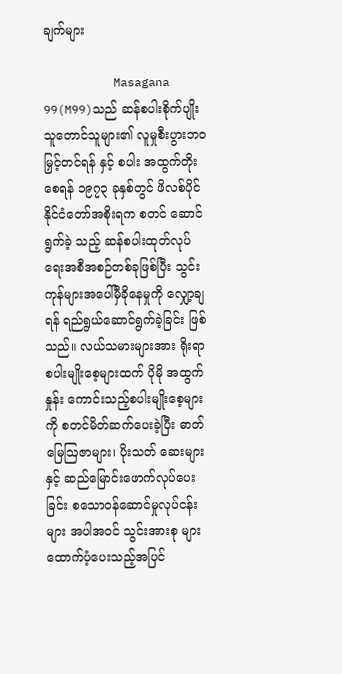ချက်များ

          Masagana 99(M99)သည် ဆန်စပါးစိုက်ပျိုးသူတောင်သူများ၏ လူမှုစီးပွားဘဝ မြှင့်တင်ရန် နှင့် စပါး အထွက်တိုးစေရန် ၁၉၇၃ ခုနှစ်တွင် ဖိလစ်ပိုင်နိုင်ငံတော်အစိုးရက စတင် ဆောင်ရွက်ခဲ့ သည့် ဆန်စပါးထုတ်လုပ်ရေးအစီအစဉ်တစ်ခုဖြစ်ပြီး သွင်းကုန်များအပေါ်မှီခိုနေမှုကို လျှော့ချရန် ရည်ရွယ်ဆောင်ရွက်ခဲ့ခြင်း ဖြစ်သည်။ လယ်သမားများအား ရိုးရာစပါးမျိုးစေ့များထက် ပိုမို အထွက်နှုန်း ကောင်းသည့်စပါးမျိုးစေ့များကို စတင်မိတ်ဆက်ပေးခဲ့ပြီး ဓာတ်မြေဩဇာများ၊ ပိုးသတ် ဆေးများနှင့် ဆည်မြောင်းဖောက်လုပ်ပေးခြင်း စသောဝန်ဆောင်မှုလုပ်ငန်းများ အပါအဝင် သွင်းအားစု များ ထောက်ပံ့ပေးသည့်အပြင်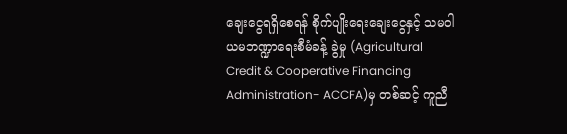ချေးငွေရရှိစေရန် စိုက်ပျိုးရေးချေးငွေနှင့် သမဝါယမဘဏ္ဍာရေးစီမံခန့် ခွဲမှု (Agricultural Credit & Cooperative Financing Administration- ACCFA)မှ တစ်ဆင့် ကူညီ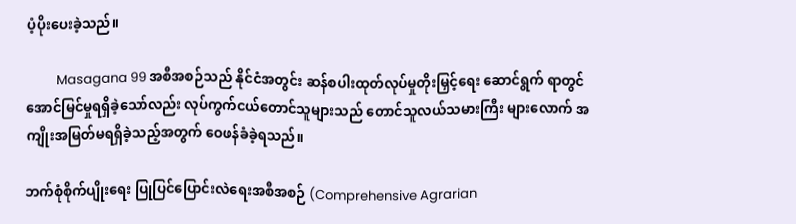ပံ့ပိုးပေးခဲ့သည်။

          Masagana 99 အစီအစဉ်သည် နိုင်ငံအတွင်း ဆန်စပါးထုတ်လုပ်မှုတိုးမြှင့်ရေး ဆောင်ရွက် ရာတွင် အောင်မြင်မှုရရှိခဲ့သော်လည်း လုပ်ကွက်ငယ်တောင်သူများသည် တောင်သူလယ်သမားကြီး များလောက် အကျိုးအမြတ်မရရှိခဲ့သည့်အတွက် ဝေဖန်ခံခဲ့ရသည်။

ဘက်စုံစိုက်ပျိုးရေး ပြုပြင်ပြောင်းလဲရေးအစီအစဉ် (Comprehensive Agrarian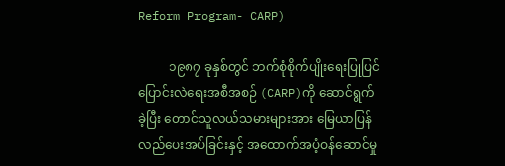Reform Program- CARP)

          ၁၉၈၇ ခုနှစ်တွင် ဘက်စုံစိုက်ပျိုးရေးပြုပြင်ပြောင်းလဲရေးအစီအစဉ် (CARP)ကို ဆောင်ရွက် ခဲ့ပြီး တောင်သူလယ်သမားများအား မြေယာပြန်လည်ပေးအပ်ခြင်းနှင့် အထောက်အပံ့ဝန်ဆောင်မှု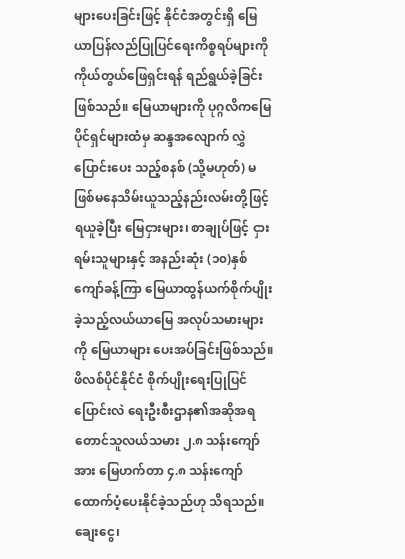များပေးခြင်းဖြင့် နိုင်ငံအတွင်းရှိ မြေယာပြန်လည်ပြုပြင်ရေးကိစ္စရပ်များကို ကိုယ်တွယ်ဖြေရှင်းရန် ရည်ရွယ်ခဲ့ခြင်းဖြစ်သည်။ မြေယာများကို ပုဂ္ဂလိကမြေပိုင်ရှင်များထံမှ ဆန္ဒအလျောက် လွှဲပြောင်းပေး သည့်စနစ် (သို့မဟုတ်) မဖြစ်မနေသိမ်းယူသည့်နည်းလမ်းတို့ဖြင့် ရယူခဲ့ပြီး မြေငှားများ၊ စာချုပ်ဖြင့် ငှားရမ်းသူများနှင့် အနည်းဆုံး (၁၀)နှစ်ကျော်ခန့်ကြာ မြေယာထွန်ယက်စိုက်ပျိုးခဲ့သည့်လယ်ယာမြေ အလုပ်သမားများကို မြေယာများ ပေးအပ်ခြင်းဖြစ်သည်။ ဖိလစ်ပိုင်နိုင်ငံ စိုက်ပျိုးရေးပြုပြင် ပြောင်းလဲ ရေးဦးစီးဌာန၏အဆိုအရ တောင်သူလယ်သမား ၂.၈ သန်းကျော်အား မြေဟက်တာ ၄.၈ သန်းကျော် ထောက်ပံ့ပေးနိုင်ခဲ့သည်ဟု သိရသည်။ ချေးငွေ၊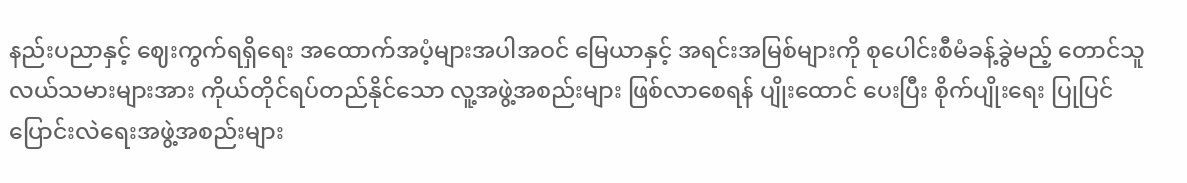နည်းပညာနှင့် ဈေးကွက်ရရှိရေး အထောက်အပံ့များအပါအဝင် မြေယာနှင့် အရင်းအမြစ်များကို စုပေါင်းစီမံခန့်ခွဲမည့် တောင်သူ လယ်သမားများအား ကိုယ်တိုင်ရပ်တည်နိုင်သော လူ့အဖွဲ့အစည်းများ ဖြစ်လာစေရန် ပျိုးထောင် ပေးပြီး စိုက်ပျိုးရေး ပြုပြင်ပြောင်းလဲရေးအဖွဲ့အစည်းများ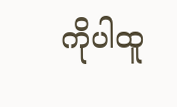ကိုပါထူ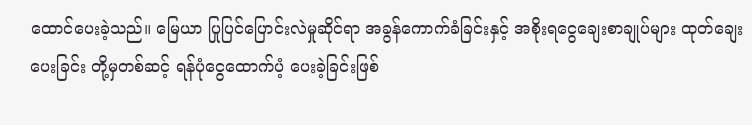ထောင်ပေးခဲ့သည်။ မြေယာ ပြုပြင်ပြောင်းလဲမှုဆိုင်ရာ အခွန်ကောက်ခံခြင်းနှင့် အစိုးရငွေချေးစာချုပ်များ ထုတ်ချေးပေးခြင်း တို့မှတစ်ဆင့် ရန်ပုံငွေထောက်ပံ့ ပေးခဲ့ခြင်းဖြစ်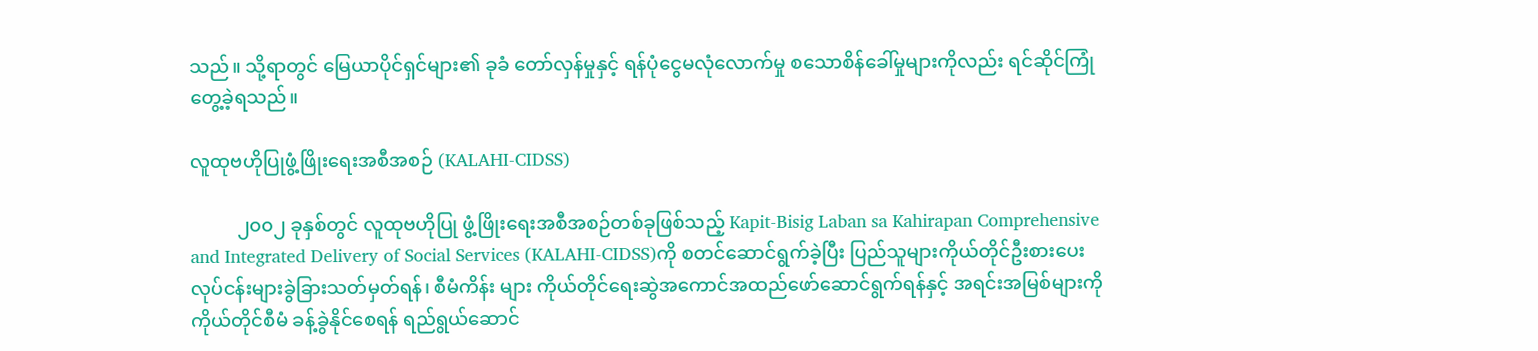သည်။ သို့ရာတွင် မြေယာပိုင်ရှင်များ၏ ခုခံ တော်လှန်မှုနှင့် ရန်ပုံငွေမလုံလောက်မှု စသောစိန်ခေါ်မှုများကိုလည်း ရင်ဆိုင်ကြုံတွေ့ခဲ့ရသည်။

လူထုဗဟိုပြုဖွံ့ဖြိုးရေးအစီအစဉ် (KALAHI-CIDSS)

          ၂၀၀၂ ခုနှစ်တွင် လူထုဗဟိုပြု ဖွံ့ဖြိုးရေးအစီအစဉ်တစ်ခုဖြစ်သည့် Kapit-Bisig Laban sa Kahirapan Comprehensive and Integrated Delivery of Social Services (KALAHI-CIDSS)ကို စတင်ဆောင်ရွက်ခဲ့ပြီး ပြည်သူများကိုယ်တိုင်ဦးစားပေးလုပ်ငန်းများခွဲခြားသတ်မှတ်ရန်၊ စီမံကိန်း များ ကိုယ်တိုင်ရေးဆွဲအကောင်အထည်ဖော်ဆောင်ရွက်ရန်နှင့် အရင်းအမြစ်များကို ကိုယ်တိုင်စီမံ ခန့်ခွဲနိုင်စေရန် ရည်ရွယ်ဆောင်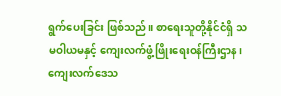ရွက်ပေးခြင်း ဖြစ်သည်။ စာရေးသူတို့နိုင်ငံရှိ သမဝါယမနှင့် ကျေးလက်ဖွံ့ဖြိုးရေးဝန်ကြီးဌာန၊ ကျေးလက်ဒေသ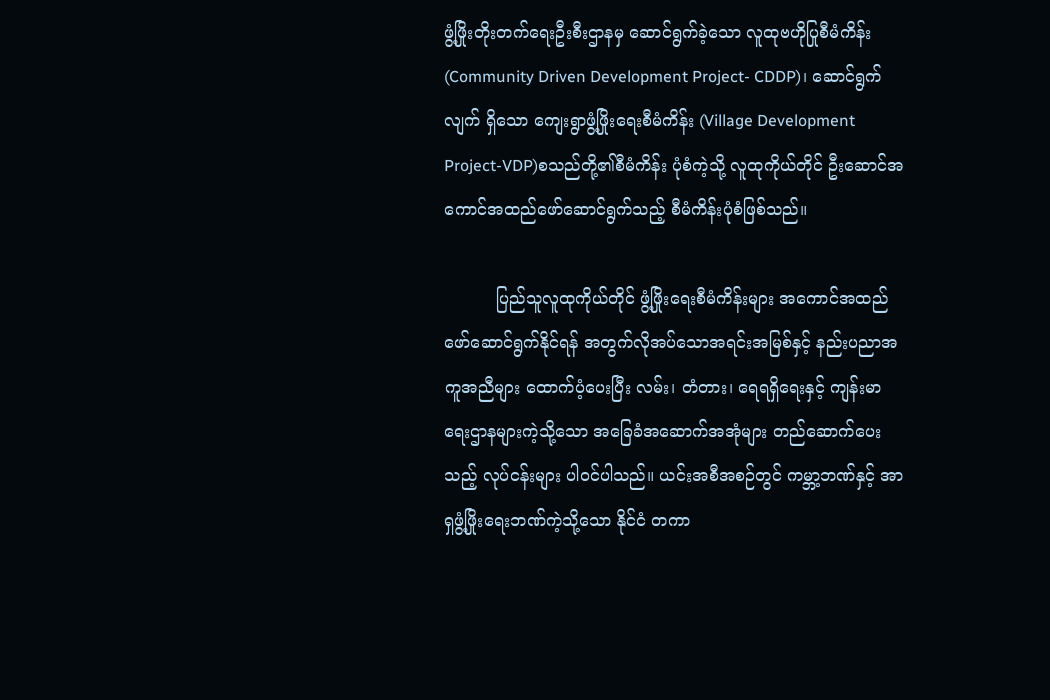ဖွံ့ဖြိုးတိုးတက်ရေးဦးစီးဌာနမှ ဆောင်ရွက်ခဲ့သော လူထုဗဟိုပြုစီမံကိန်း (Community Driven Development Project- CDDP)၊ ဆောင်ရွက်လျက် ရှိသော ကျေးရွာဖွံ့ဖြိုးရေးစီမံကိန်း (Village Development Project-VDP)စသည်တို့၏စီမံကိန်း ပုံစံကဲ့သို့ လူထုကိုယ်တိုင် ဦးဆောင်အကောင်အထည်ဖော်ဆောင်ရွက်သည့် စီမံကိန်းပုံစံဖြစ်သည်။

          ပြည်သူလူထုကိုယ်တိုင် ဖွံ့ဖြိုးရေးစီမံကိန်းများ အကောင်အထည်ဖော်ဆောင်ရွက်နိုင်ရန် အတွက်လိုအပ်သောအရင်းအမြစ်နှင့် နည်းပညာအကူအညီများ ထောက်ပံ့ပေးပြီး လမ်း၊ တံတား၊ ရေရရှိရေးနှင့် ကျန်းမာရေးဌာနများကဲ့သို့သော အခြေခံအဆောက်အအုံများ တည်ဆောက်ပေးသည့် လုပ်ငန်းများ ပါဝင်ပါသည်။ ယင်းအစီအစဉ်တွင် ကမ္ဘာ့ဘဏ်နှင့် အာရှဖွံ့ဖြိုးရေးဘဏ်ကဲ့သို့သော နိုင်ငံ တကာ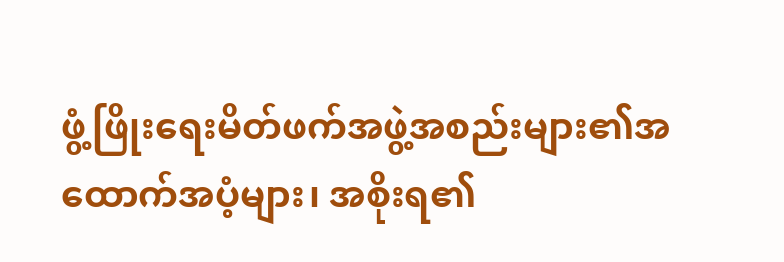ဖွံ့ဖြိုးရေးမိတ်ဖက်အဖွဲ့အစည်းများ၏အထောက်အပံ့များ၊ အစိုးရ၏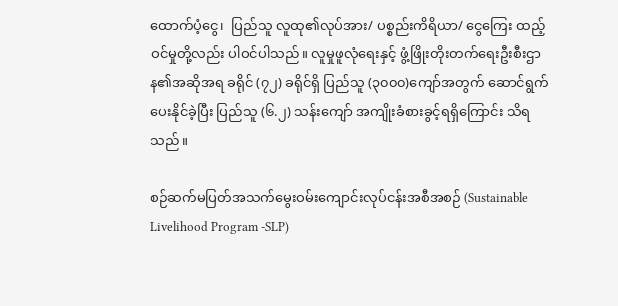ထောက်ပံ့ငွေ၊  ပြည်သူ လူထု၏လုပ်အား/ ပစ္စည်းကိရိယာ/ ငွေကြေး ထည့်ဝင်မှုတို့လည်း ပါဝင်ပါသည်။ လူမှုဖူလုံရေးနှင့် ဖွံ့ဖြိုးတိုးတက်ရေးဦးစီးဌာန၏အဆိုအရ ခရိုင် (၇၂) ခရိုင်ရှိ ပြည်သူ (၃၀၀၀)ကျော်အတွက် ဆောင်ရွက် ပေးနိုင်ခဲ့ပြီး ပြည်သူ (၆.၂) သန်းကျော် အကျိုးခံစားခွင့်ရရှိကြောင်း သိရသည်။

စဉ်ဆက်မပြတ်အသက်မွေးဝမ်းကျောင်းလုပ်ငန်းအစီအစဉ် (Sustainable Livelihood Program -SLP)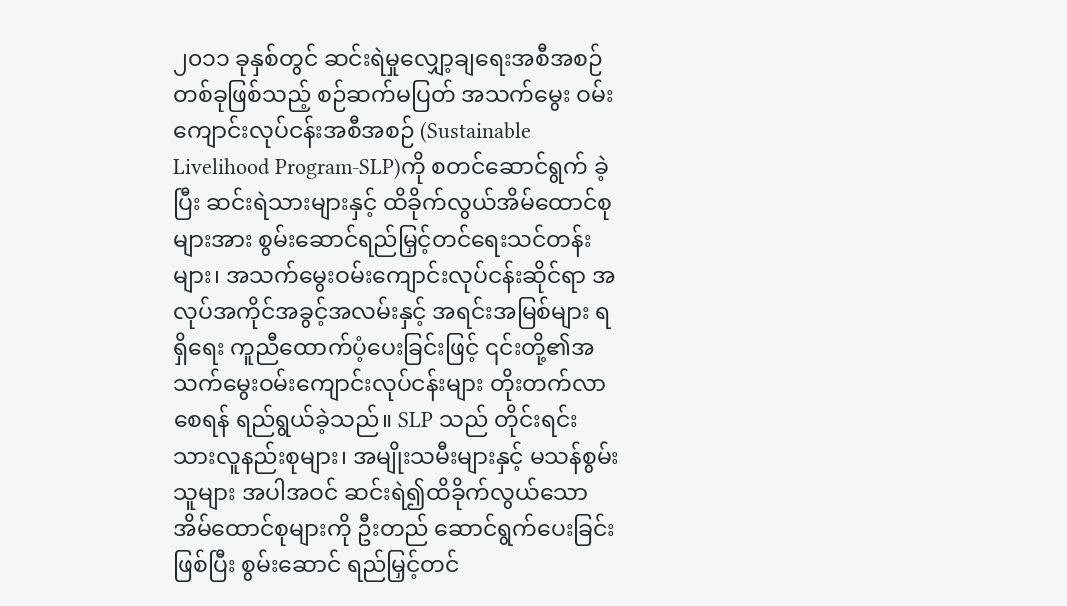၂၀၁၁ ခုနှစ်တွင် ဆင်းရဲမှုလျှော့ချရေးအစီအစဉ်တစ်ခုဖြစ်သည့် စဉ်ဆက်မပြတ် အသက်မွေး ဝမ်းကျောင်းလုပ်ငန်းအစီအစဉ် (Sustainable Livelihood Program-SLP)ကို စတင်ဆောင်ရွက် ခဲ့ပြီး ဆင်းရဲသားများနှင့် ထိခိုက်လွယ်အိမ်ထောင်စုများအား စွမ်းဆောင်ရည်မြှင့်တင်ရေးသင်တန်းများ၊ အသက်မွေးဝမ်းကျောင်းလုပ်ငန်းဆိုင်ရာ အလုပ်အကိုင်အခွင့်အလမ်းနှင့် အရင်းအမြစ်များ ရရှိရေး ကူညီထောက်ပံ့ပေးခြင်းဖြင့် ၎င်းတို့၏အသက်မွေးဝမ်းကျောင်းလုပ်ငန်းများ တိုးတက်လာစေရန် ရည်ရွယ်ခဲ့သည်။ SLP သည် တိုင်းရင်းသားလူနည်းစုများ၊ အမျိုးသမီးများနှင့် မသန်စွမ်းသူများ အပါအဝင် ဆင်းရဲ၍ထိခိုက်လွယ်သောအိမ်‌ထောင်စုများကို ဦးတည် ဆောင်ရွက်ပေးခြင်းဖြစ်ပြီး စွမ်းဆောင် ရည်မြှင့်တင်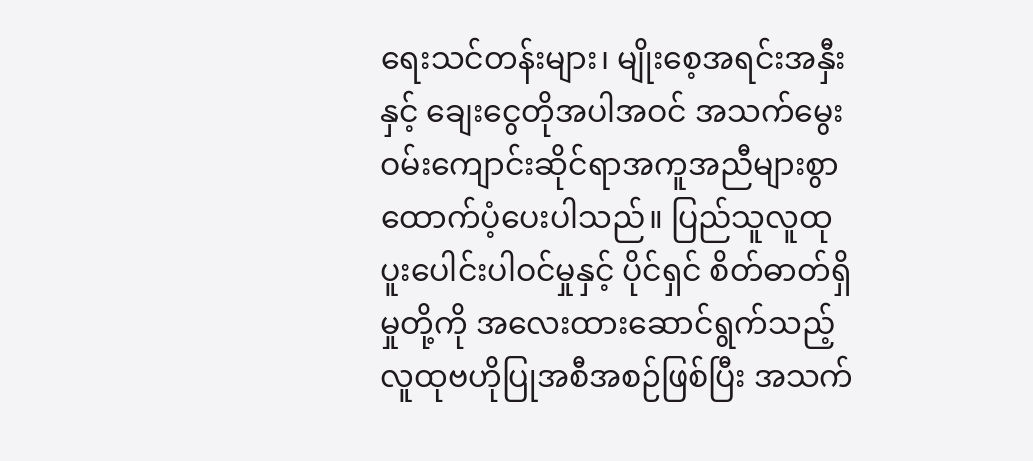ရေးသင်တန်းများ၊ မျိုးစေ့အရင်းအနှီးနှင့် ချေးငွေတိုအပါအဝင် အသက်မွေး ဝမ်းကျောင်းဆိုင်ရာအကူအညီများစွာ ထောက်ပံ့ပေးပါသည်။ ပြည်သူလူထုပူးပေါင်းပါဝင်မှုနှင့် ပိုင်ရှင် စိတ်ဓာတ်ရှိမှုတို့ကို အလေးထားဆောင်ရွက်သည့် လူထုဗဟိုပြုအစီအစဉ်ဖြစ်ပြီး အသက်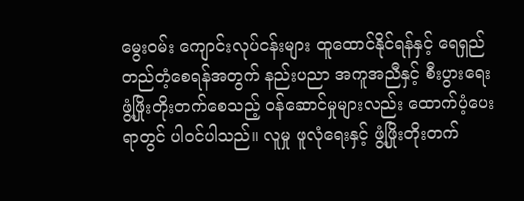မွေးဝမ်း ကျောင်းလုပ်ငန်းများ ထူထောင်နိုင်ရန်နှင့် ရေရှည်တည်တံ့စေရန်အတွက် နည်းပညာ အကူအညီနှင့် စီးပွားရေး ဖွံ့ဖြိုးတိုးတက်စေသည့် ဝန်ဆောင်မှုများလည်း ထောက်ပံ့ပေးရာတွင် ပါဝင်ပါသည်။ လူမှု ဖူလုံရေးနှင့် ဖွံ့ဖြိုးတိုးတက်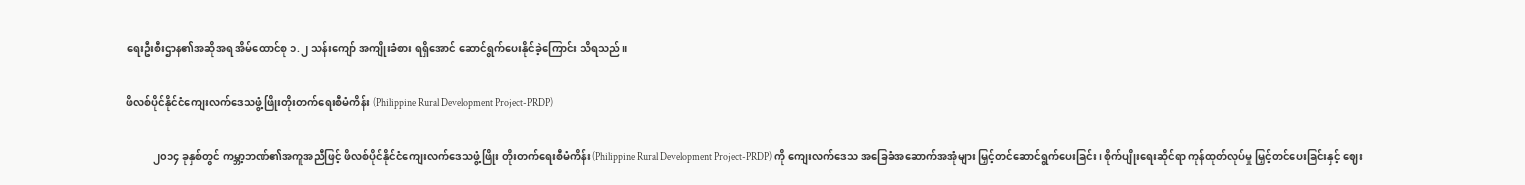ရေးဦးစီးဌာန၏အဆိုအရ အိမ်ထောင်စု ၁.၂ သန်းကျော် အကျိုးခံစား ရရှိအောင် ဆောင်ရွက်ပေးနိုင်ခဲ့ကြောင်း သိရသည်။

ဖိလစ်ပိုင်နိုင်ငံကျေးလက်ဒေသဖွံ့ဖြိုးတိုးတက်ရေးစီမံကိန်း (Philippine Rural Development Project-PRDP)

          ၂၀၁၄ ခုနှစ်တွင် ကမ္ဘာ့ဘဏ်၏အကူအညီဖြင့် ဖိလစ်ပိုင်နိုင်ငံကျေးလက်ဒေသဖွံ့ဖြိုး တိုးတက်ရေးစီမံကိန်း(Philippine Rural Development Project-PRDP) ကို ကျေးလက်ဒေသ အခြေခံအဆောက်အအုံများ မြှင့်တင်ဆောင်ရွက်ပေးခြင်း၊ စိုက်ပျိုးရေးဆိုင်ရာ ကုန်ထုတ်လုပ်မှု မြှင့်တင်ပေးခြင်းနှင့် ဈေး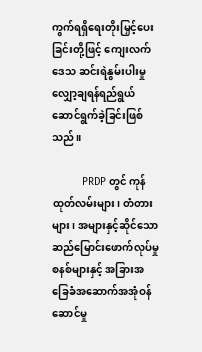ကွက်ရရှိရေးတိုးမြှင့်ပေးခြင်းတို့ဖြင့် ကျေးလက်ဒေသ ဆင်းရဲနွမ်းပါးမှု လျှော့ချရန်ရည်ရွယ် ဆောင်ရွက်ခဲ့ခြင်းဖြစ်သည်။

          PRDP တွင် ကုန်ထုတ်လမ်းများ၊ တံတားများ၊ အများနှင့်ဆိုင်သော ဆည်မြောင်းဖောက်လုပ်မှု စနစ်များနှင့် အခြားအခြေခံအဆောက်အအုံဝန်ဆောင်မှု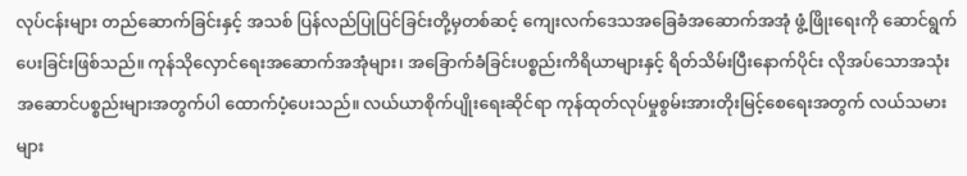လုပ်ငန်းများ တည်ဆောက်ခြင်းနှင့် အသစ် ပြန်လည်ပြုပြင်ခြင်းတို့မှတစ်ဆင့် ကျေးလက်ဒေသအခြေခံအဆောက်အအုံ ဖွံ့ဖြိုးရေးကို ဆောင်ရွက် ပေးခြင်းဖြစ်သည်။ ကုန်သိုလှောင်ရေးအဆောက်အအုံများ၊ အခြောက်ခံခြင်းပစ္စည်းကိရိယာများနှင့် ရိတ်သိမ်းပြီးနောက်ပိုင်း လိုအပ်သောအသုံးအဆောင်ပစ္စည်းများအတွက်ပါ ထောက်ပံ့ပေးသည်။ လယ်ယာစိုက်ပျိုးရေးဆိုင်ရာ ကုန်ထုတ်လုပ်မှုစွမ်းအားတိုးမြင့်စေရေးအတွက် လယ်သမားများ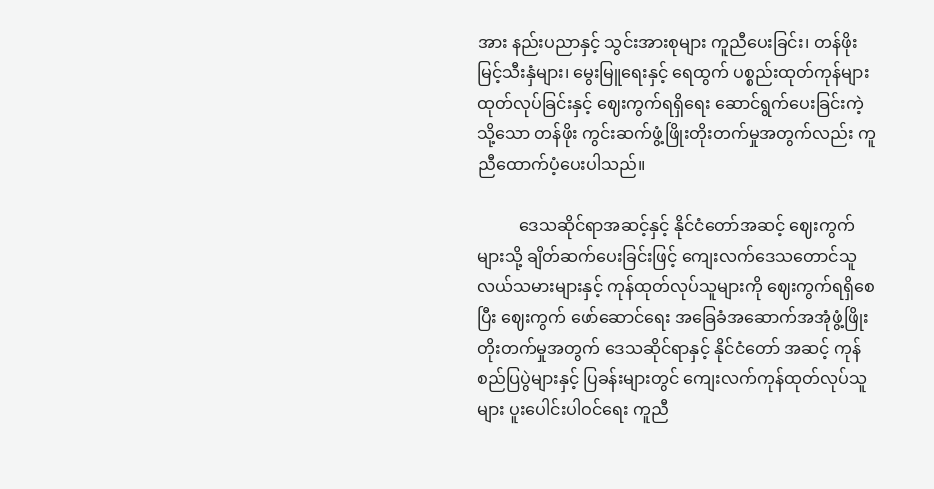အား နည်းပညာနှင့် သွင်းအားစုများ ကူညီပေးခြင်း၊ တန်ဖိုးမြင့်သီးနှံများ၊ မွေးမြူရေးနှင့် ရေထွက် ပစ္စည်းထုတ်ကုန်များ ထုတ်လုပ်ခြင်းနှင့် ဈေးကွက်ရရှိရေး ဆောင်ရွက်ပေးခြင်းကဲ့သို့သော တန်ဖိုး ကွင်းဆက်ဖွံ့ဖြိုးတိုးတက်မှုအတွက်လည်း ကူညီထောက်ပံ့ပေးပါသည်။

          ဒေသဆိုင်ရာအဆင့်နှင့် နိုင်ငံတော်အဆင့် ဈေးကွက်များသို့ ချိတ်ဆက်ပေးခြင်းဖြင့် ကျေးလက်ဒေသတောင်သူလယ်သမားများနှင့် ကုန်ထုတ်လုပ်သူများကို ဈေးကွက်ရရှိစေပြီး ဈေးကွက် ဖော်ဆောင်ရေး အခြေခံအဆောက်အအုံဖွံ့ဖြိုးတိုးတက်မှုအတွက် ဒေသဆိုင်ရာနှင့် နိုင်ငံတော် အဆင့် ကုန်စည်ပြပွဲများနှင့် ပြခန်းများတွင် ကျေးလက်ကုန်ထုတ်လုပ်သူများ ပူးပေါင်းပါဝင်ရေး ကူညီ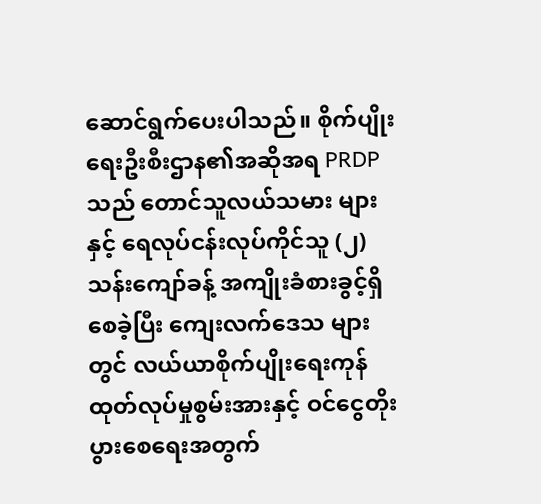ဆောင်ရွက်ပေးပါသည်။ စိုက်ပျိုးရေးဦးစီးဌာန၏အဆိုအရ PRDP သည် တောင်သူလယ်သမား များနှင့် ရေလုပ်ငန်းလုပ်ကိုင်သူ (၂)သန်းကျော်ခန့် အကျိုးခံစားခွင့်ရှိစေခဲ့ပြီး ကျေးလက်ဒေသ များတွင် လယ်ယာစိုက်ပျိုးရေးကုန်ထုတ်လုပ်မှုစွမ်းအားနှင့် ဝင်ငွေတိုးပွားစေရေးအတွက်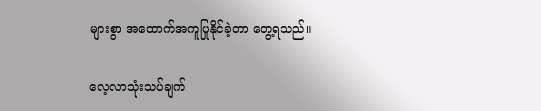များစွာ အထောက်အကူပြုနိုင်ခဲ့တာ တွေ့ရသည်။

လေ့လာသုံးသပ်ချက်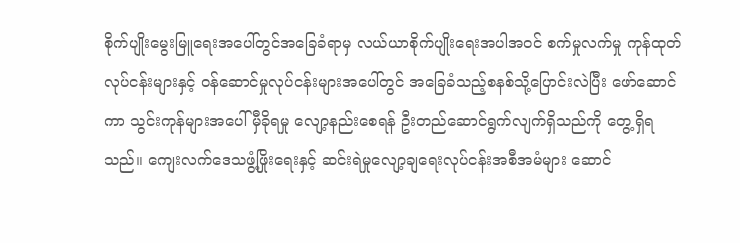စိုက်ပျိုးမွေးမြူရေးအပေါ်တွင်အခြေခံရာမှ လယ်ယာစိုက်ပျိုးရေးအပါအဝင် စက်မှုလက်မှု ကုန်ထုတ်လုပ်ငန်းများနှင့် ဝန်ဆောင်မှုလုပ်ငန်းများအပေါ်တွင် အခြေခံသည့်စနစ်သို့ပြောင်းလဲပြီး ဖော်ဆောင်ကာ သွင်းကုန်များအပေါ် မှီခိုရမှု လျော့နည်းစေရန် ဦးတည်ဆောင်ရွက်လျက်ရှိသည်ကို တွေ့ရှိရသည်။ ကျေးလက်ဒေသဖွံ့ဖြိုးရေးနှင့် ဆင်းရဲမှုလျော့ချရေးလုပ်ငန်းအစီအမံများ ဆောင်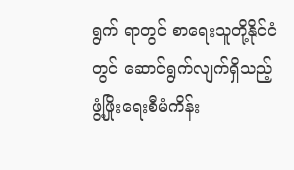ရွက် ရာတွင် စာရေးသူတို့နိုင်ငံတွင် ဆောင်ရွက်လျက်ရှိသည့် ဖွံ့ဖြိုးရေးစီမံကိန်း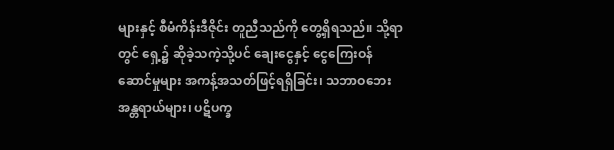များနှင့် စီမံကိန်းဒီဇိုင်း တူညီသည်ကို တွေ့ရှိရသည်။ သို့ရာတွင် ရှေ့၌ ဆိုခဲ့သကဲ့သို့ပင် ချေးငွေနှင့် ငွေကြေးဝန်ဆောင်မှုများ အကန့်အသတ်ဖြင့်ရရှိခြင်း၊ သဘာဝဘေးအန္တရာယ်များ၊ ပဋိပက္ခ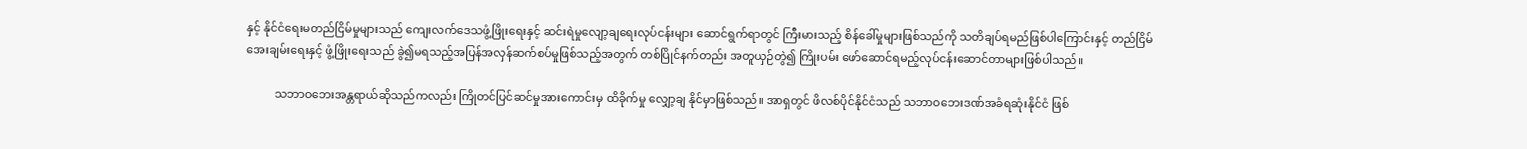နှင့် နိုင်ငံရေးမတည်ငြိမ်မှုများသည် ကျေးလက်ဒေသဖွံ့ဖြိုးရေးနှင့် ဆင်းရဲမှုလျော့ချရေးလုပ်ငန်းများ ဆောင်ရွက်ရာတွင် ကြီးမားသည့် စိန်ခေါ်မှုများဖြစ်သည်ကို သတိချပ်ရမည်ဖြစ်ပါကြောင်းနှင့် တည်ငြိမ်အေးချမ်းရေးနှင့် ဖွံ့ဖြိုးရေးသည် ခွဲ၍မရသည့်အပြန်အလှန်ဆက်စပ်မှုဖြစ်သည့်အတွက် တစ်ပြိုင်နက်တည်း အတူယှဉ်တွဲ၍ ကြိုးပမ်း ဖော်ဆောင်ရမည့်လုပ်ငန်းဆောင်တာများဖြစ်ပါသည်။

          သဘာဝဘေးအန္တရာယ်ဆိုသည်ကလည်း ကြိုတင်ပြင်ဆင်မှုအားကောင်းမှ ထိခိုက်မှု လျှော့ချ နိုင်မှာဖြစ်သည်။ အာရှတွင် ဖိလစ်ပိုင်နိုင်ငံသည် သဘာဝဘေးဒဏ်အခံရဆုံးနိုင်ငံ ဖြစ်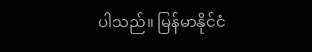ပါသည်။ မြန်မာနိုင်ငံ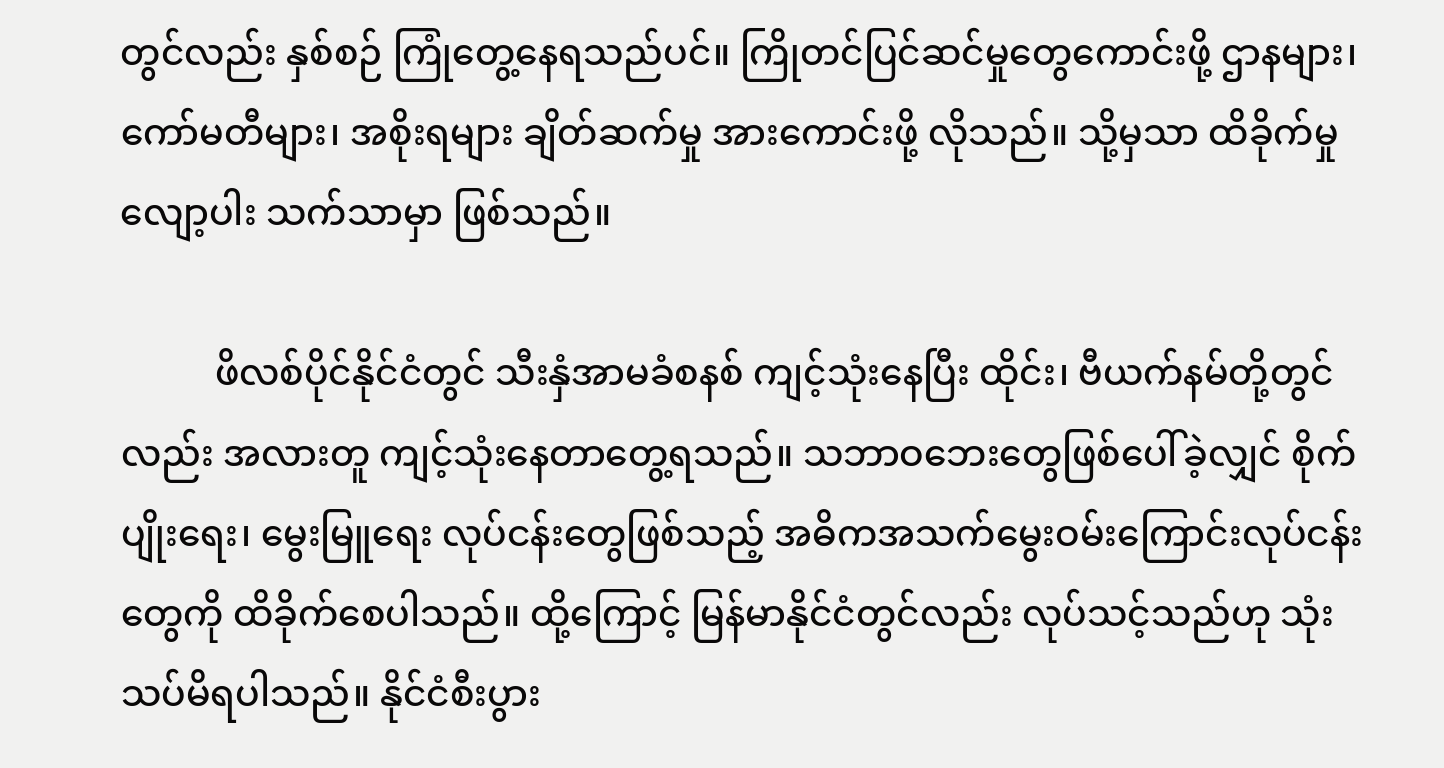တွင်လည်း နှစ်စဉ် ကြုံတွေ့နေရသည်ပင်။ ကြိုတင်ပြင်ဆင်မှုတွေကောင်းဖို့ ဌာနများ၊ ကော်မတီများ၊ အစိုးရများ ချိတ်ဆက်မှု အားကောင်းဖို့ လိုသည်။ သို့မှသာ ထိခိုက်မှု လျော့ပါး သက်သာမှာ ဖြစ်သည်။

          ဖိလစ်ပိုင်နိုင်ငံတွင် သီးနှံအာမခံစနစ် ကျင့်သုံးနေပြီး ထိုင်း၊ ဗီယက်နမ်တို့တွင်လည်း အလားတူ ကျင့်သုံးနေတာတွေ့ရသည်။ သဘာဝဘေးတွေဖြစ်ပေါ်ခဲ့လျှင် စိုက်ပျိုးရေး၊ မွေးမြူရေး လုပ်ငန်းတွေဖြစ်သည့် အဓိကအသက်မွေးဝမ်းကြောင်းလုပ်ငန်းတွေကို ထိခိုက်စေပါသည်။ ထို့ကြောင့် မြန်မာနိုင်ငံတွင်လည်း လုပ်သင့်သည်ဟု သုံးသပ်မိရပါသည်။ နိုင်ငံစီးပွား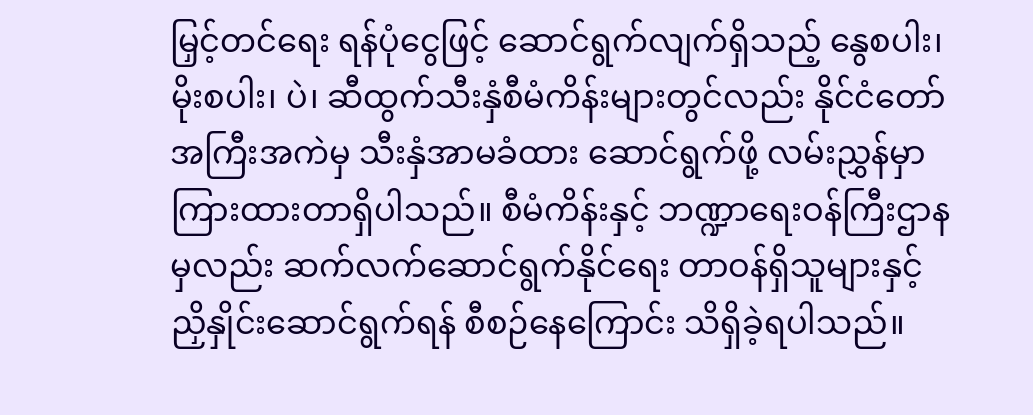မြှင့်တင်ရေး ရန်ပုံငွေဖြင့် ဆောင်ရွက်လျက်ရှိသည့် နွေစပါး၊ မိုးစပါး၊ ပဲ၊ ဆီထွက်သီးနှံစီမံကိန်းများတွင်လည်း နိုင်ငံတော်အကြီးအကဲမှ သီးနှံအာမခံထား ဆောင်ရွက်ဖို့ လမ်းညွှန်မှာကြားထားတာရှိပါသည်။ စီမံကိန်းနှင့် ဘဏ္ဍာရေးဝန်ကြီးဌာနမှလည်း ဆက်လက်ဆောင်ရွက်နိုင်ရေး တာဝန်ရှိသူများနှင့် ညှိနှိုင်းဆောင်ရွက်ရန် စီစဉ်နေကြောင်း သိရှိခဲ့ရပါသည်။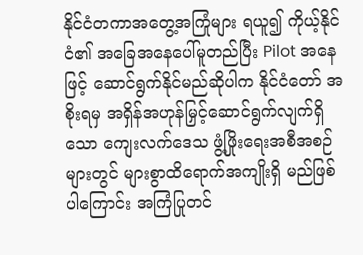နိုင်ငံတကာအတွေ့အကြုံများ ရယူ၍ ကိုယ့်နိုင်ငံ၏ အခြေအနေပေါ်မူတည်ပြီး Pilot အနေဖြင့် ဆောင်ရွက်နိုင်မည်ဆိုပါက နိုင်ငံတော် အစိုးရမှ အရှိန်အဟုန်မြှင့်ဆောင်ရွက်လျက်ရှိသော ကျေးလက်ဒေသ ဖွံ့ဖြိုးရေးအစီအစဉ်များတွင် များစွာထိရောက်အကျိုးရှိ မည်ဖြစ်ပါကြောင်း အကြံပြုတင်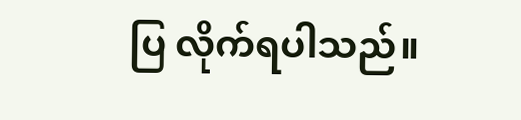ပြ လိုက်ရပါသည်။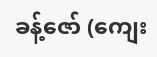ခန့်ဇော် (ကျေး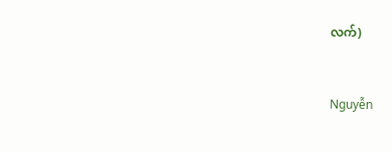လက်)


Nguyễn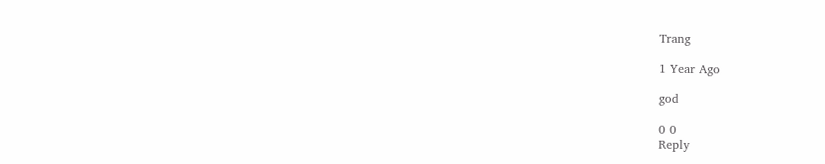Trang

1 Year Ago

god

0 0
Reply